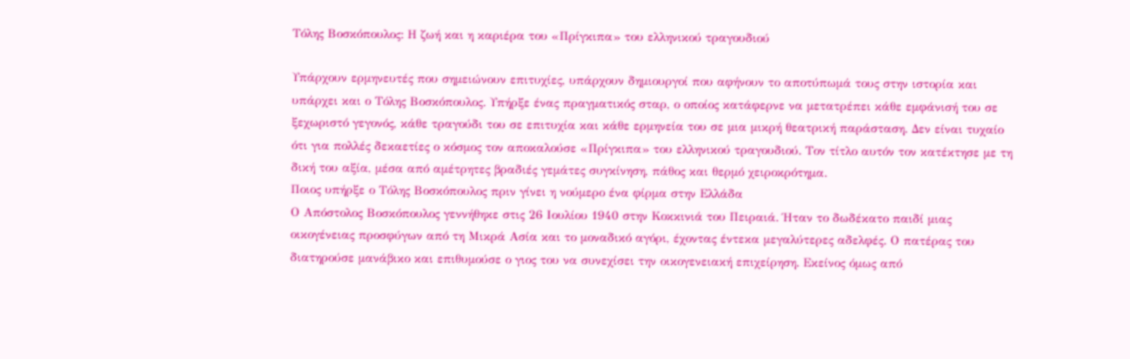Τόλης Βοσκόπουλος: Η ζωή και η καριέρα του «Πρίγκιπα» του ελληνικού τραγουδιού

Υπάρχουν ερμηνευτές που σημειώνουν επιτυχίες, υπάρχουν δημιουργοί που αφήνουν το αποτύπωμά τους στην ιστορία και υπάρχει και ο Τόλης Βοσκόπουλος. Υπήρξε ένας πραγματικός σταρ, ο οποίος κατάφερνε να μετατρέπει κάθε εμφάνισή του σε ξεχωριστό γεγονός, κάθε τραγούδι του σε επιτυχία και κάθε ερμηνεία του σε μια μικρή θεατρική παράσταση. Δεν είναι τυχαίο ότι για πολλές δεκαετίες ο κόσμος τον αποκαλούσε «Πρίγκιπα» του ελληνικού τραγουδιού. Τον τίτλο αυτόν τον κατέκτησε με τη δική του αξία, μέσα από αμέτρητες βραδιές γεμάτες συγκίνηση, πάθος και θερμό χειροκρότημα.
Ποιος υπήρξε ο Τόλης Βοσκόπουλος πριν γίνει η νούμερο ένα φίρμα στην Ελλάδα
Ο Απόστολος Βοσκόπουλος γεννήθηκε στις 26 Ιουλίου 1940 στην Κοκκινιά του Πειραιά. Ήταν το δωδέκατο παιδί μιας οικογένειας προσφύγων από τη Μικρά Ασία και το μοναδικό αγόρι, έχοντας έντεκα μεγαλύτερες αδελφές. Ο πατέρας του διατηρούσε μανάβικο και επιθυμούσε ο γιος του να συνεχίσει την οικογενειακή επιχείρηση. Εκείνος όμως από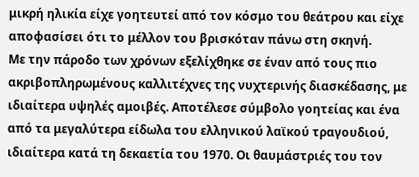μικρή ηλικία είχε γοητευτεί από τον κόσμο του θεάτρου και είχε αποφασίσει ότι το μέλλον του βρισκόταν πάνω στη σκηνή.
Με την πάροδο των χρόνων εξελίχθηκε σε έναν από τους πιο ακριβοπληρωμένους καλλιτέχνες της νυχτερινής διασκέδασης, με ιδιαίτερα υψηλές αμοιβές. Αποτέλεσε σύμβολο γοητείας και ένα από τα μεγαλύτερα είδωλα του ελληνικού λαϊκού τραγουδιού, ιδιαίτερα κατά τη δεκαετία του 1970. Οι θαυμάστριές του τον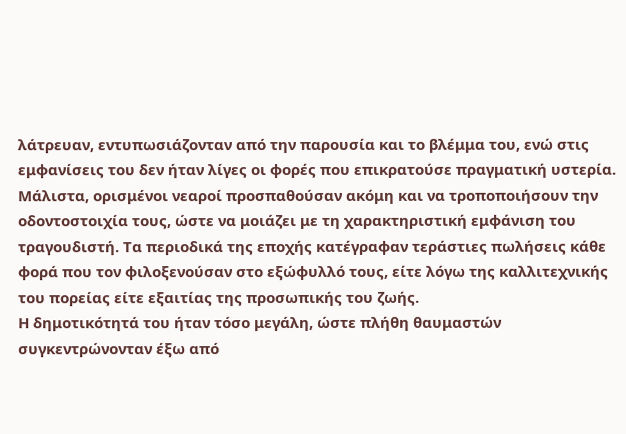λάτρευαν, εντυπωσιάζονταν από την παρουσία και το βλέμμα του, ενώ στις εμφανίσεις του δεν ήταν λίγες οι φορές που επικρατούσε πραγματική υστερία. Μάλιστα, ορισμένοι νεαροί προσπαθούσαν ακόμη και να τροποποιήσουν την οδοντοστοιχία τους, ώστε να μοιάζει με τη χαρακτηριστική εμφάνιση του τραγουδιστή. Τα περιοδικά της εποχής κατέγραφαν τεράστιες πωλήσεις κάθε φορά που τον φιλοξενούσαν στο εξώφυλλό τους, είτε λόγω της καλλιτεχνικής του πορείας είτε εξαιτίας της προσωπικής του ζωής.
Η δημοτικότητά του ήταν τόσο μεγάλη, ώστε πλήθη θαυμαστών συγκεντρώνονταν έξω από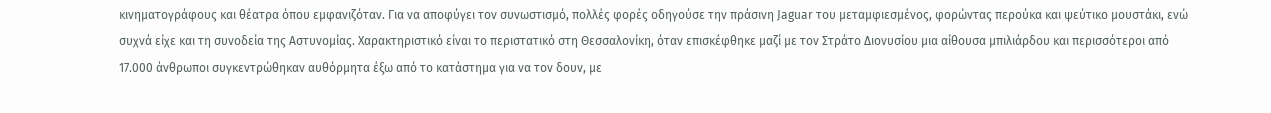κινηματογράφους και θέατρα όπου εμφανιζόταν. Για να αποφύγει τον συνωστισμό, πολλές φορές οδηγούσε την πράσινη Jaguar του μεταμφιεσμένος, φορώντας περούκα και ψεύτικο μουστάκι, ενώ συχνά είχε και τη συνοδεία της Αστυνομίας. Χαρακτηριστικό είναι το περιστατικό στη Θεσσαλονίκη, όταν επισκέφθηκε μαζί με τον Στράτο Διονυσίου μια αίθουσα μπιλιάρδου και περισσότεροι από 17.000 άνθρωποι συγκεντρώθηκαν αυθόρμητα έξω από το κατάστημα για να τον δουν, με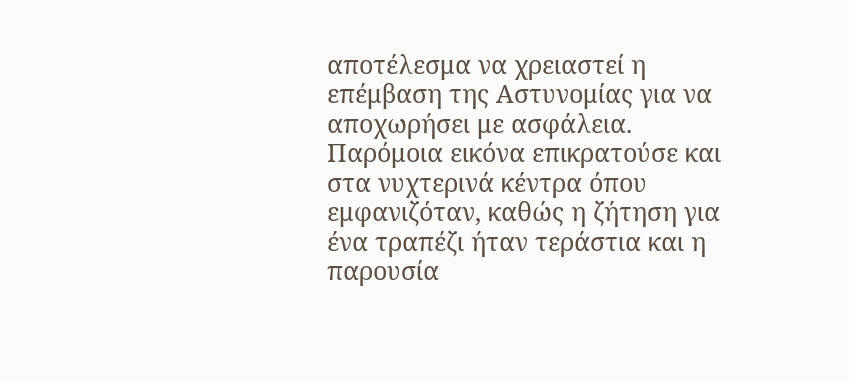αποτέλεσμα να χρειαστεί η επέμβαση της Αστυνομίας για να αποχωρήσει με ασφάλεια. Παρόμοια εικόνα επικρατούσε και στα νυχτερινά κέντρα όπου εμφανιζόταν, καθώς η ζήτηση για ένα τραπέζι ήταν τεράστια και η παρουσία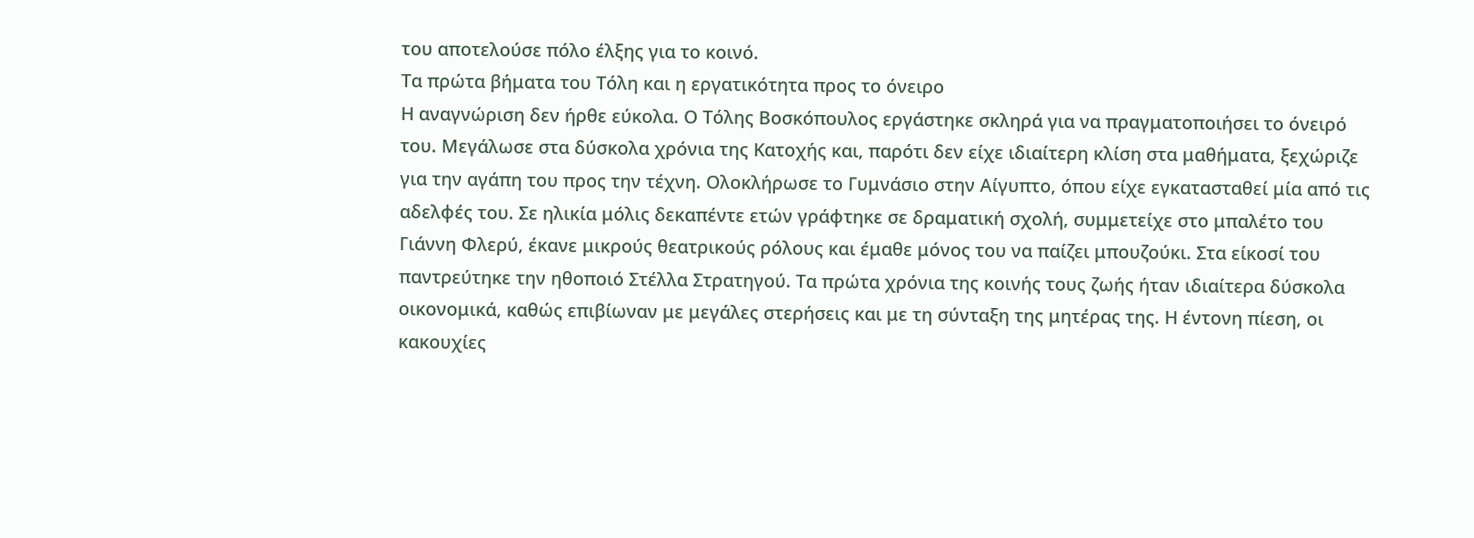του αποτελούσε πόλο έλξης για το κοινό.
Τα πρώτα βήματα του Τόλη και η εργατικότητα προς το όνειρο
Η αναγνώριση δεν ήρθε εύκολα. Ο Τόλης Βοσκόπουλος εργάστηκε σκληρά για να πραγματοποιήσει το όνειρό του. Μεγάλωσε στα δύσκολα χρόνια της Κατοχής και, παρότι δεν είχε ιδιαίτερη κλίση στα μαθήματα, ξεχώριζε για την αγάπη του προς την τέχνη. Ολοκλήρωσε το Γυμνάσιο στην Αίγυπτο, όπου είχε εγκατασταθεί μία από τις αδελφές του. Σε ηλικία μόλις δεκαπέντε ετών γράφτηκε σε δραματική σχολή, συμμετείχε στο μπαλέτο του Γιάννη Φλερύ, έκανε μικρούς θεατρικούς ρόλους και έμαθε μόνος του να παίζει μπουζούκι. Στα είκοσί του παντρεύτηκε την ηθοποιό Στέλλα Στρατηγού. Τα πρώτα χρόνια της κοινής τους ζωής ήταν ιδιαίτερα δύσκολα οικονομικά, καθώς επιβίωναν με μεγάλες στερήσεις και με τη σύνταξη της μητέρας της. Η έντονη πίεση, οι κακουχίες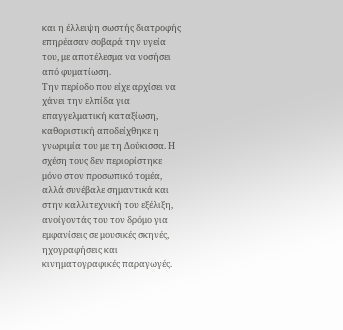και η έλλειψη σωστής διατροφής επηρέασαν σοβαρά την υγεία του, με αποτέλεσμα να νοσήσει από φυματίωση.
Την περίοδο που είχε αρχίσει να χάνει την ελπίδα για επαγγελματική καταξίωση, καθοριστική αποδείχθηκε η γνωριμία του με τη Δούκισσα. Η σχέση τους δεν περιορίστηκε μόνο στον προσωπικό τομέα, αλλά συνέβαλε σημαντικά και στην καλλιτεχνική του εξέλιξη, ανοίγοντάς του τον δρόμο για εμφανίσεις σε μουσικές σκηνές, ηχογραφήσεις και κινηματογραφικές παραγωγές.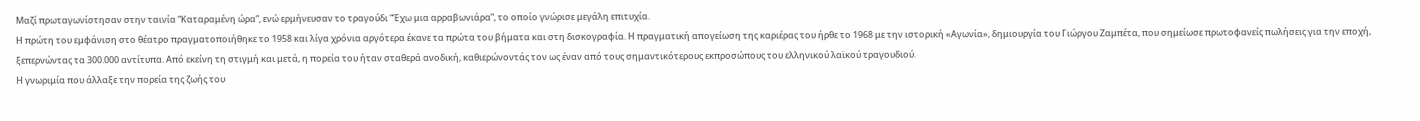Μαζί πρωταγωνίστησαν στην ταινία “Καταραμένη ώρα”, ενώ ερμήνευσαν το τραγούδι “Έχω μια αρραβωνιάρα”, το οποίο γνώρισε μεγάλη επιτυχία.
Η πρώτη του εμφάνιση στο θέατρο πραγματοποιήθηκε το 1958 και λίγα χρόνια αργότερα έκανε τα πρώτα του βήματα και στη δισκογραφία. Η πραγματική απογείωση της καριέρας του ήρθε το 1968 με την ιστορική «Αγωνία», δημιουργία του Γιώργου Ζαμπέτα, που σημείωσε πρωτοφανείς πωλήσεις για την εποχή, ξεπερνώντας τα 300.000 αντίτυπα. Από εκείνη τη στιγμή και μετά, η πορεία του ήταν σταθερά ανοδική, καθιερώνοντάς τον ως έναν από τους σημαντικότερους εκπροσώπους του ελληνικού λαϊκού τραγουδιού.
Η γνωριμία που άλλαξε την πορεία της ζωής του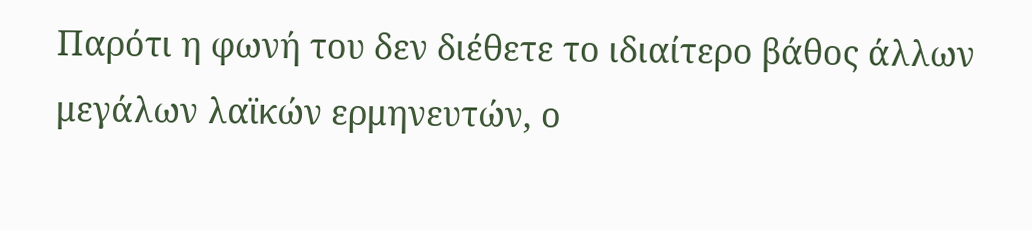Παρότι η φωνή του δεν διέθετε το ιδιαίτερο βάθος άλλων μεγάλων λαϊκών ερμηνευτών, ο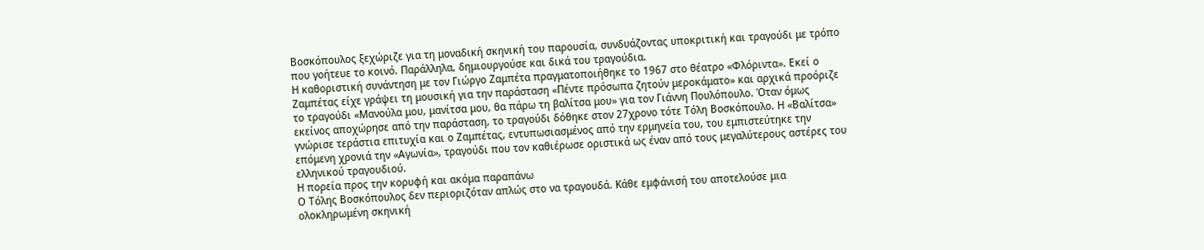Βοσκόπουλος ξεχώριζε για τη μοναδική σκηνική του παρουσία, συνδυάζοντας υποκριτική και τραγούδι με τρόπο που γοήτευε το κοινό. Παράλληλα, δημιουργούσε και δικά του τραγούδια.
Η καθοριστική συνάντηση με τον Γιώργο Ζαμπέτα πραγματοποιήθηκε το 1967 στο θέατρο «Φλόριντα». Εκεί ο Ζαμπέτας είχε γράψει τη μουσική για την παράσταση «Πέντε πρόσωπα ζητούν μεροκάματο» και αρχικά προόριζε το τραγούδι «Μανούλα μου, μανίτσα μου, θα πάρω τη βαλίτσα μου» για τον Γιάννη Πουλόπουλο. Όταν όμως εκείνος αποχώρησε από την παράσταση, το τραγούδι δόθηκε στον 27χρονο τότε Τόλη Βοσκόπουλο. Η «Βαλίτσα» γνώρισε τεράστια επιτυχία και ο Ζαμπέτας, εντυπωσιασμένος από την ερμηνεία του, του εμπιστεύτηκε την επόμενη χρονιά την «Αγωνία», τραγούδι που τον καθιέρωσε οριστικά ως έναν από τους μεγαλύτερους αστέρες του ελληνικού τραγουδιού.
Η πορεία προς την κορυφή και ακόμα παραπάνω
Ο Τόλης Βοσκόπουλος δεν περιοριζόταν απλώς στο να τραγουδά. Κάθε εμφάνισή του αποτελούσε μια ολοκληρωμένη σκηνική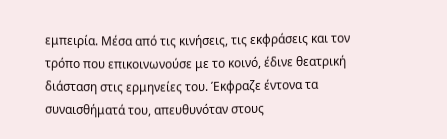εμπειρία. Μέσα από τις κινήσεις, τις εκφράσεις και τον τρόπο που επικοινωνούσε με το κοινό, έδινε θεατρική διάσταση στις ερμηνείες του. Έκφραζε έντονα τα συναισθήματά του, απευθυνόταν στους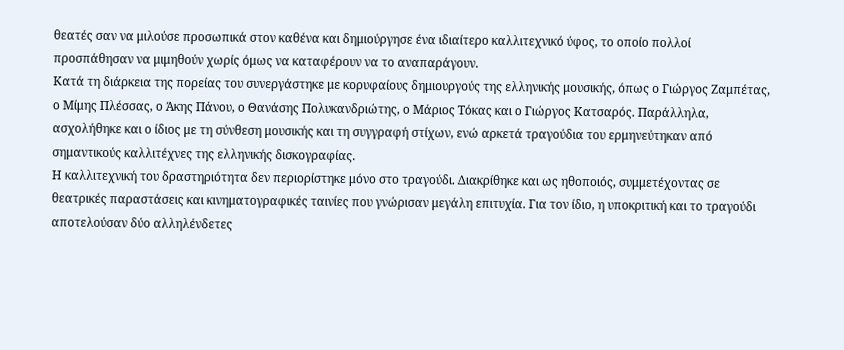θεατές σαν να μιλούσε προσωπικά στον καθένα και δημιούργησε ένα ιδιαίτερο καλλιτεχνικό ύφος, το οποίο πολλοί προσπάθησαν να μιμηθούν χωρίς όμως να καταφέρουν να το αναπαράγουν.
Κατά τη διάρκεια της πορείας του συνεργάστηκε με κορυφαίους δημιουργούς της ελληνικής μουσικής, όπως ο Γιώργος Ζαμπέτας, ο Μίμης Πλέσσας, ο Άκης Πάνου, ο Θανάσης Πολυκανδριώτης, ο Μάριος Τόκας και ο Γιώργος Κατσαρός. Παράλληλα, ασχολήθηκε και ο ίδιος με τη σύνθεση μουσικής και τη συγγραφή στίχων, ενώ αρκετά τραγούδια του ερμηνεύτηκαν από σημαντικούς καλλιτέχνες της ελληνικής δισκογραφίας.
Η καλλιτεχνική του δραστηριότητα δεν περιορίστηκε μόνο στο τραγούδι. Διακρίθηκε και ως ηθοποιός, συμμετέχοντας σε θεατρικές παραστάσεις και κινηματογραφικές ταινίες που γνώρισαν μεγάλη επιτυχία. Για τον ίδιο, η υποκριτική και το τραγούδι αποτελούσαν δύο αλληλένδετες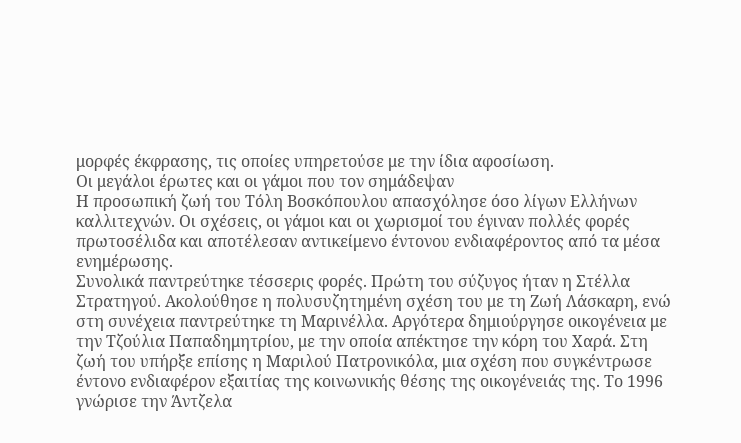μορφές έκφρασης, τις οποίες υπηρετούσε με την ίδια αφοσίωση.
Οι μεγάλοι έρωτες και οι γάμοι που τον σημάδεψαν
Η προσωπική ζωή του Τόλη Βοσκόπουλου απασχόλησε όσο λίγων Ελλήνων καλλιτεχνών. Οι σχέσεις, οι γάμοι και οι χωρισμοί του έγιναν πολλές φορές πρωτοσέλιδα και αποτέλεσαν αντικείμενο έντονου ενδιαφέροντος από τα μέσα ενημέρωσης.
Συνολικά παντρεύτηκε τέσσερις φορές. Πρώτη του σύζυγος ήταν η Στέλλα Στρατηγού. Ακολούθησε η πολυσυζητημένη σχέση του με τη Ζωή Λάσκαρη, ενώ στη συνέχεια παντρεύτηκε τη Μαρινέλλα. Αργότερα δημιούργησε οικογένεια με την Τζούλια Παπαδημητρίου, με την οποία απέκτησε την κόρη του Χαρά. Στη ζωή του υπήρξε επίσης η Μαριλού Πατρονικόλα, μια σχέση που συγκέντρωσε έντονο ενδιαφέρον εξαιτίας της κοινωνικής θέσης της οικογένειάς της. Το 1996 γνώρισε την Άντζελα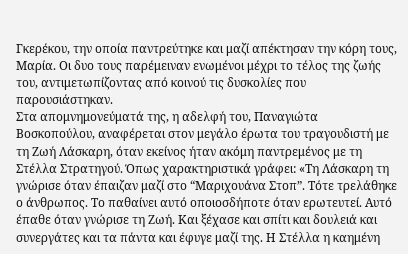Γκερέκου, την οποία παντρεύτηκε και μαζί απέκτησαν την κόρη τους, Μαρία. Οι δυο τους παρέμειναν ενωμένοι μέχρι το τέλος της ζωής του, αντιμετωπίζοντας από κοινού τις δυσκολίες που παρουσιάστηκαν.
Στα απομνημονεύματά της, η αδελφή του, Παναγιώτα Βοσκοπούλου, αναφέρεται στον μεγάλο έρωτα του τραγουδιστή με τη Ζωή Λάσκαρη, όταν εκείνος ήταν ακόμη παντρεμένος με τη Στέλλα Στρατηγού. Όπως χαρακτηριστικά γράφει: «Τη Λάσκαρη τη γνώρισε όταν έπαιζαν μαζί στο “Μαριχουάνα Στοπ”. Τότε τρελάθηκε ο άνθρωπος. Το παθαίνει αυτό οποιοσδήποτε όταν ερωτευτεί. Αυτό έπαθε όταν γνώρισε τη Ζωή. Και ξέχασε και σπίτι και δουλειά και συνεργάτες και τα πάντα και έφυγε μαζί της. Η Στέλλα η καημένη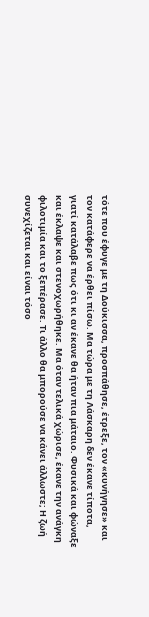τότε που έφυγε με τη Δούκισσα, προσπάθησε, έτρεξε, τον «κυνήγησε» και τον κατάφερε να έρθει πίσω. Μα τώρα με τη Λάσκαρη δεν έκανε τίποτα, γιατί κατάλαβε πως ότι κι αν έκανε θα ήταν πια μάταιο. Φυσικά και φώναξε και έκλαψε και στενοχωρήθηκε. Μα όταν τελικά χώρισε, έκανε την ανάγκη φιλοτιμία και το ξεπέρασε. Τι άλλο θα μπορούσε να κάνει άλλωστε; Η ζωή συνεχίζεται και είναι τόσο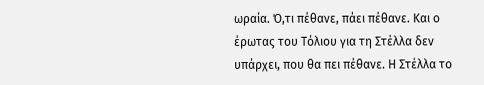ωραία. Ό,τι πέθανε, πάει πέθανε. Και ο έρωτας του Τόλιου για τη Στέλλα δεν υπάρχει, που θα πει πέθανε. Η Στέλλα το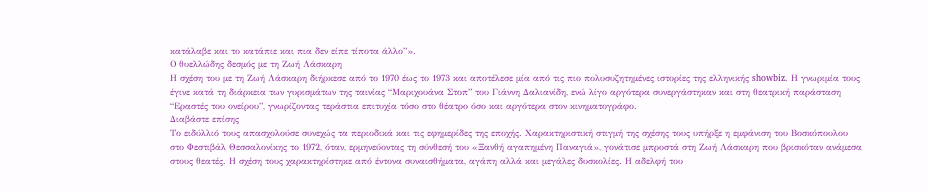κατάλαβε και το κατάπιε και πια δεν είπε τίποτα άλλο”».
Ο θυελλώδης δεσμός με τη Ζωή Λάσκαρη
Η σχέση του με τη Ζωή Λάσκαρη διήρκεσε από το 1970 έως το 1973 και αποτέλεσε μία από τις πιο πολυσυζητημένες ιστορίες της ελληνικής showbiz. Η γνωριμία τους έγινε κατά τη διάρκεια των γυρισμάτων της ταινίας “Μαριχουάνα Στοπ” του Γιάννη Δαλιανίδη, ενώ λίγο αργότερα συνεργάστηκαν και στη θεατρική παράσταση “Εραστές του ονείρου”, γνωρίζοντας τεράστια επιτυχία τόσο στο θέατρο όσο και αργότερα στον κινηματογράφο.
Διαβάστε επίσης
Το ειδύλλιό τους απασχολούσε συνεχώς τα περιοδικά και τις εφημερίδες της εποχής. Χαρακτηριστική στιγμή της σχέσης τους υπήρξε η εμφάνιση του Βοσκόπουλου στο Φεστιβάλ Θεσσαλονίκης το 1972, όταν, ερμηνεύοντας τη σύνθεσή του «Ξανθή αγαπημένη Παναγιά», γονάτισε μπροστά στη Ζωή Λάσκαρη που βρισκόταν ανάμεσα στους θεατές. Η σχέση τους χαρακτηρίστηκε από έντονα συναισθήματα, αγάπη αλλά και μεγάλες δυσκολίες. Η αδελφή του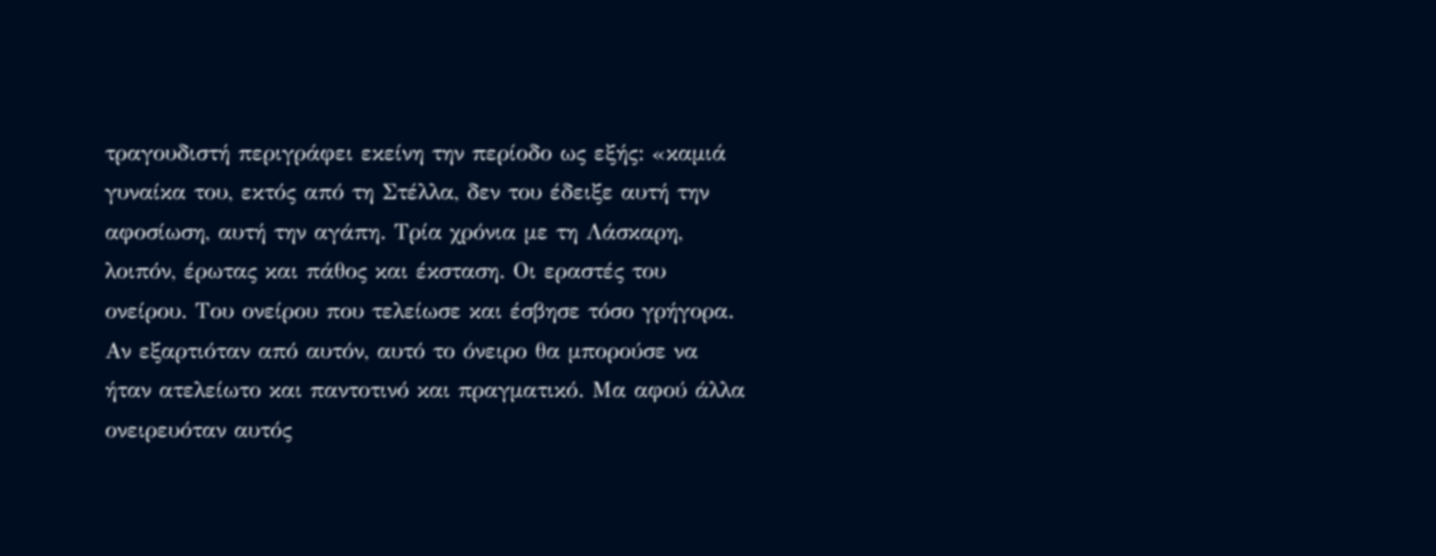τραγουδιστή περιγράφει εκείνη την περίοδο ως εξής: «καμιά γυναίκα του, εκτός από τη Στέλλα, δεν του έδειξε αυτή την αφοσίωση, αυτή την αγάπη. Τρία χρόνια με τη Λάσκαρη, λοιπόν, έρωτας και πάθος και έκσταση. Οι εραστές του ονείρου. Του ονείρου που τελείωσε και έσβησε τόσο γρήγορα. Αν εξαρτιόταν από αυτόν, αυτό το όνειρο θα μπορούσε να ήταν ατελείωτο και παντοτινό και πραγματικό. Μα αφού άλλα ονειρευόταν αυτός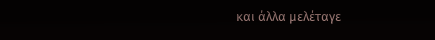και άλλα μελέταγε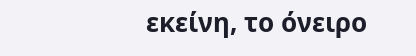εκείνη, το όνειρο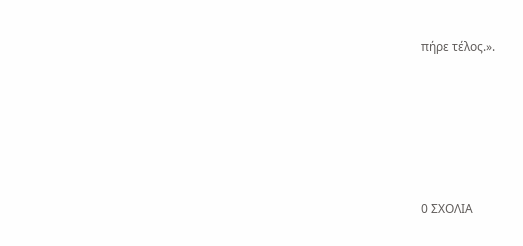πήρε τέλος.».






0 ΣΧΟΛΙΑ